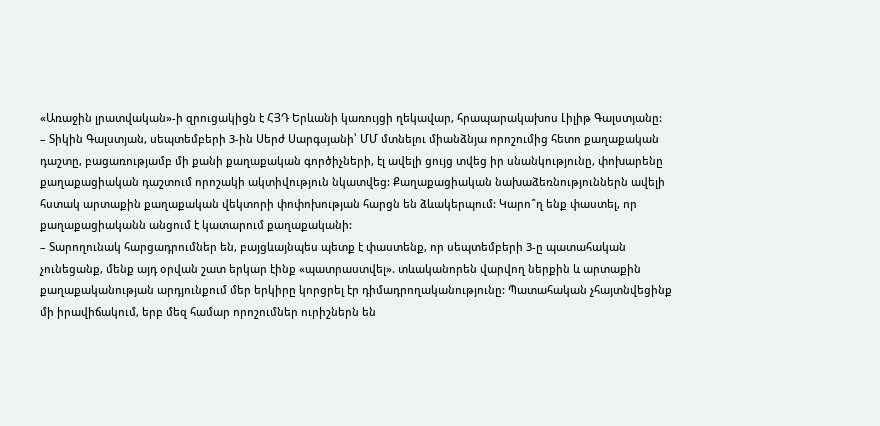«Առաջին լրատվական»-ի զրուցակիցն է ՀՅԴ Երևանի կառույցի ղեկավար, հրապարակախոս Լիլիթ Գալստյանը:
– Տիկին Գալստյան, սեպտեմբերի 3-ին Սերժ Սարգսյանի՝ ՄՄ մտնելու միանձնյա որոշումից հետո քաղաքական դաշտը, բացառությամբ մի քանի քաղաքական գործիչների, էլ ավելի ցույց տվեց իր սնանկությունը, փոխարենը քաղաքացիական դաշտում որոշակի ակտիվություն նկատվեց: Քաղաքացիական նախաձեռնություններն ավելի հստակ արտաքին քաղաքական վեկտորի փոփոխության հարցն են ձևակերպում: Կարո՞ղ ենք փաստել, որ քաղաքացիականն անցում է կատարում քաղաքականի:
– Տարողունակ հարցադրումներ են, բայցևայնպես պետք է փաստենք, որ սեպտեմբերի 3-ը պատահական չունեցանք, մենք այդ օրվան շատ երկար էինք «պատրաստվել». տևականորեն վարվող ներքին և արտաքին քաղաքականության արդյունքում մեր երկիրը կորցրել էր դիմադրողականությունը: Պատահական չհայտնվեցինք մի իրավիճակում, երբ մեզ համար որոշումներ ուրիշներն են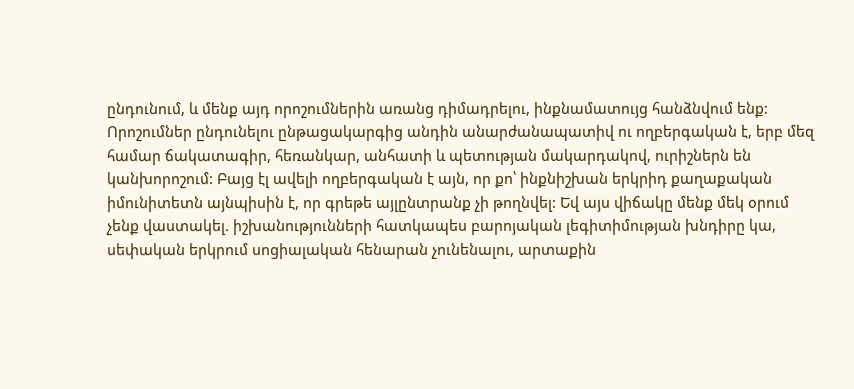ընդունում, և մենք այդ որոշումներին առանց դիմադրելու, ինքնամատույց հանձնվում ենք: Որոշումներ ընդունելու ընթացակարգից անդին անարժանապատիվ ու ողբերգական է, երբ մեզ համար ճակատագիր, հեռանկար, անհատի և պետության մակարդակով, ուրիշներն են կանխորոշում: Բայց էլ ավելի ողբերգական է այն, որ քո՝ ինքնիշխան երկրիդ քաղաքական իմունիտետն այնպիսին է, որ գրեթե այլընտրանք չի թողնվել: Եվ այս վիճակը մենք մեկ օրում չենք վաստակել. իշխանությունների հատկապես բարոյական լեգիտիմության խնդիրը կա, սեփական երկրում սոցիալական հենարան չունենալու, արտաքին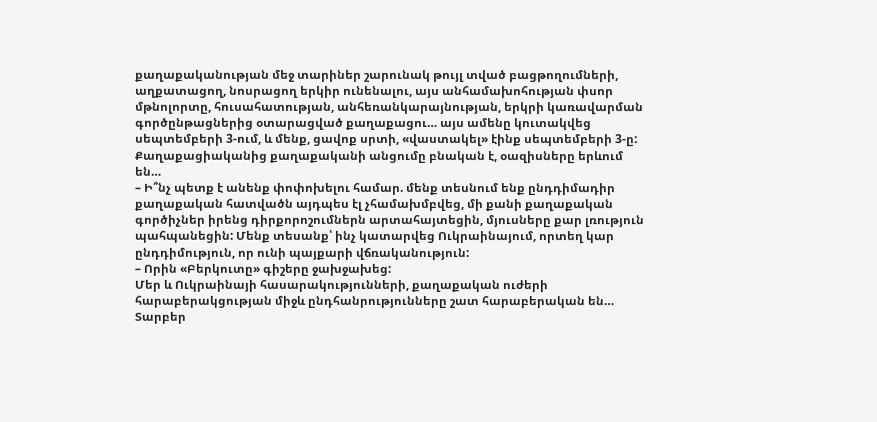քաղաքականության մեջ տարիներ շարունակ թույլ տված բացթողումների, աղքատացող, նոսրացող երկիր ունենալու, այս անհամախոհության փսոր մթնոլորտը, հուսահատության, անհեռանկարայնության, երկրի կառավարման գործընթացներից օտարացված քաղաքացու… այս ամենը կուտակվեց սեպտեմբերի 3-ում, և մենք, ցավոք սրտի, «վաստակել» էինք սեպտեմբերի 3-ը: Քաղաքացիականից քաղաքականի անցումը բնական է, օազիսները երևում են…
– Ի՞նչ պետք է անենք փոփոխելու համար. մենք տեսնում ենք ընդդիմադիր քաղաքական հատվածն այդպես էլ չհամախմբվեց, մի քանի քաղաքական գործիչներ իրենց դիրքորոշումներն արտահայտեցին, մյուսները քար լռություն պահպանեցին: Մենք տեսանք՝ ինչ կատարվեց Ուկրաինայում, որտեղ կար ընդդիմություն, որ ունի պայքարի վճռականություն:
– Որին «Բերկուտը» գիշերը ջախջախեց:
Մեր և Ուկրաինայի հասարակությունների, քաղաքական ուժերի հարաբերակցության միջև ընդհանրությունները շատ հարաբերական են… Տարբեր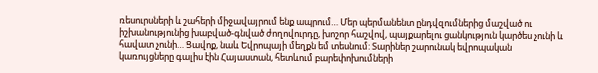ռեսուրսների և շահերի միջավայրում ենք ապրում… Մեր պերմանենտ ընդվզումներից մաշված ու իշխանությունից խաբված-գնված ժողովուրդը, խոշոր հաշվով, պայքարելու ցանկություն կարծես չունի և հավատ չունի… Ցավոք, նաև Եվրոպայի մեղքն եմ տեսնում: Տարիներ շարունակ եվրոպական կառույցները գալիս էին Հայաստան, հետևում բարեփոխումների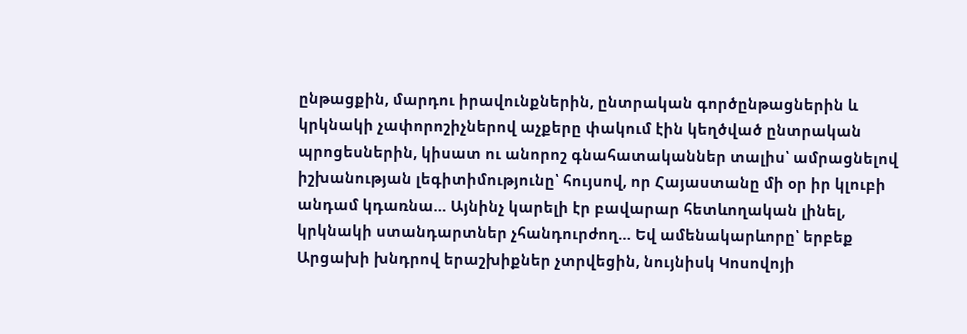ընթացքին, մարդու իրավունքներին, ընտրական գործընթացներին և կրկնակի չափորոշիչներով աչքերը փակում էին կեղծված ընտրական պրոցեսներին, կիսատ ու անորոշ գնահատականներ տալիս՝ ամրացնելով իշխանության լեգիտիմությունը՝ հույսով, որ Հայաստանը մի օր իր կլուբի անդամ կդառնա… Այնինչ կարելի էր բավարար հետևողական լինել, կրկնակի ստանդարտներ չհանդուրժող… Եվ ամենակարևորը՝ երբեք Արցախի խնդրով երաշխիքներ չտրվեցին, նույնիսկ Կոսովոյի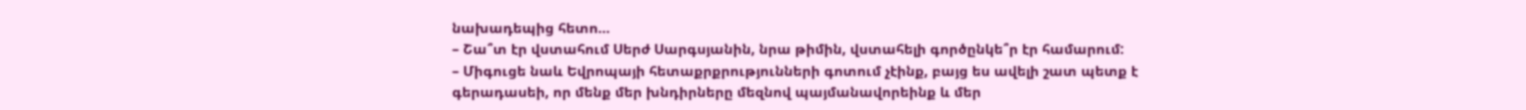նախադեպից հետո…
– Շա՞տ էր վստահում Սերժ Սարգսյանին, նրա թիմին, վստահելի գործընկե՞ր էր համարում:
– Միգուցե նաև Եվրոպայի հետաքրքրությունների գոտում չէինք, բայց ես ավելի շատ պետք է գերադասեի, որ մենք մեր խնդիրները մեզնով պայմանավորեինք և մեր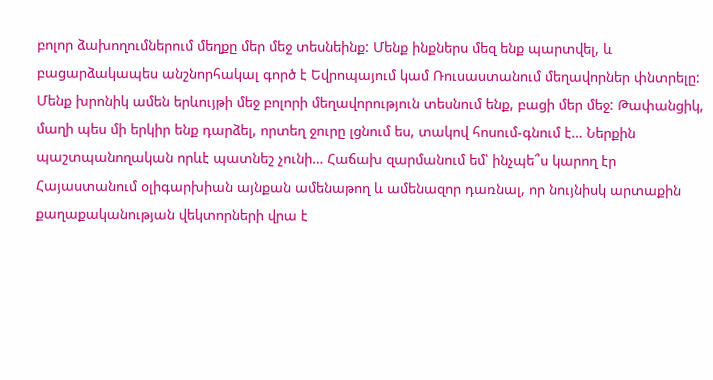բոլոր ձախողումներում մեղքը մեր մեջ տեսնեինք: Մենք ինքներս մեզ ենք պարտվել, և բացարձակապես անշնորհակալ գործ է Եվրոպայում կամ Ռուսաստանում մեղավորներ փնտրելը: Մենք խրոնիկ ամեն երևույթի մեջ բոլորի մեղավորություն տեսնում ենք, բացի մեր մեջ: Թափանցիկ, մաղի պես մի երկիր ենք դարձել, որտեղ ջուրը լցնում ես, տակով հոսում-գնում է… Ներքին պաշտպանողական որևէ պատնեշ չունի… Հաճախ զարմանում եմ՝ ինչպե՞ս կարող էր Հայաստանում օլիգարխիան այնքան ամենաթող և ամենազոր դառնալ, որ նույնիսկ արտաքին քաղաքականության վեկտորների վրա է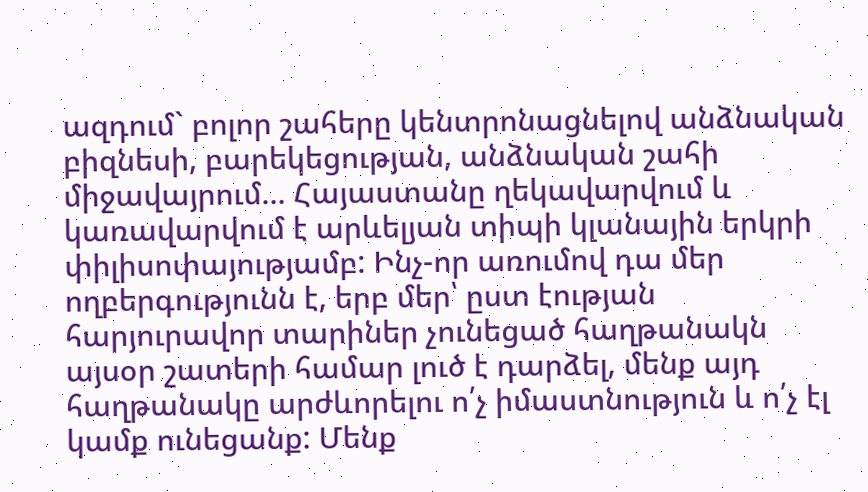ազդում` բոլոր շահերը կենտրոնացնելով անձնական բիզնեսի, բարեկեցության, անձնական շահի միջավայրում… Հայաստանը ղեկավարվում և կառավարվում է արևելյան տիպի կլանային երկրի փիլիսոփայությամբ: Ինչ-որ առումով դա մեր ողբերգությունն է, երբ մեր՝ ըստ էության հարյուրավոր տարիներ չունեցած հաղթանակն այսօր շատերի համար լուծ է դարձել, մենք այդ հաղթանակը արժևորելու ո՛չ իմաստնություն և ո՛չ էլ կամք ունեցանք: Մենք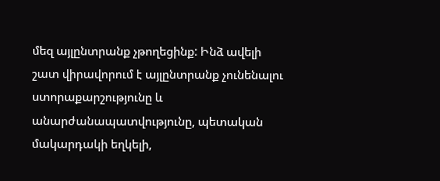մեզ այլընտրանք չթողեցինք: Ինձ ավելի շատ վիրավորում է այլընտրանք չունենալու ստորաքարշությունը և անարժանապատվությունը, պետական մակարդակի եղկելի,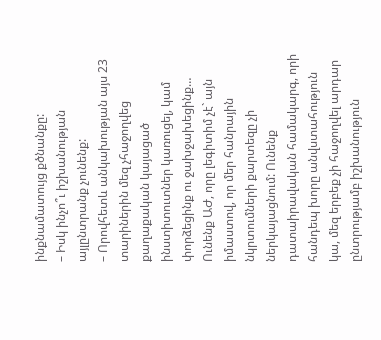ինքնամատույց քծնանքը:
– Իսկ ինչո՞ւ իշխանության այլընտրանք չունենք:
– Որովհետև անկախության այս 23 տարիներին մեզ չհաջողվեց քաղաքական կայացած ինստիտուտներ կառուցել, կամ փորձեցինք ու ջախջախեցինք… Ունենք ԱԺ, որը լեգիտիմ չէ` այն իմաստով, որ մեր հանրային նկրտումների քարտեզը չի ներկայացնում: Ունենք դատաիրավական համակարգ, որի հանդեպ խորը անվստահություն կա, մեզ երբեք չի հաջողվել արդար ընտրությամբ իշխանություն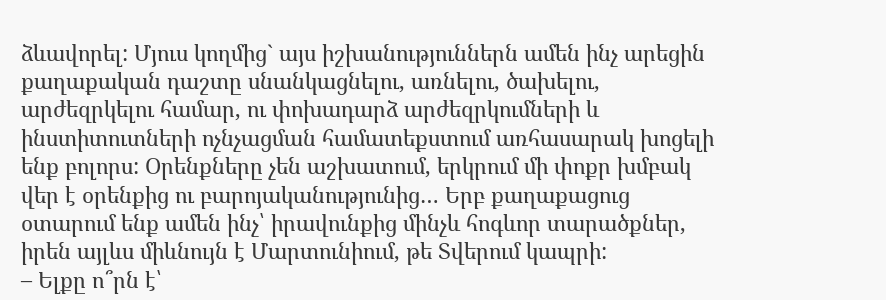ձևավորել: Մյուս կողմից` այս իշխանություններն ամեն ինչ արեցին քաղաքական դաշտը սնանկացնելու, առնելու, ծախելու, արժեզրկելու համար, ու փոխադարձ արժեզրկումների և ինստիտուտների ոչնչացման համատեքստում առհասարակ խոցելի ենք բոլորս: Օրենքները չեն աշխատում, երկրում մի փոքր խմբակ վեր է օրենքից ու բարոյականությունից… Երբ քաղաքացուց օտարում ենք ամեն ինչ՝ իրավունքից մինչև հոգևոր տարածքներ, իրեն այլևս միևնույն է Մարտունիում, թե Տվերում կապրի:
– Ելքը ո՞րն է՝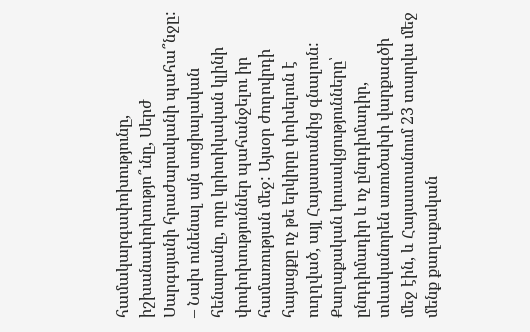համակարգափոխությունը, իշխանափոխությո՞ւնը, Սերժ Սարգսյանի հրաժարականի պահա՞նջը:
– Նախ ունենալ այն սոցիալական հենարանը, որը կրիտիկական կլինի փոփոխություններ պահանջելու իր համառության մեջ: Այսօր ժողովրդի հայացքը ոչ թե երկիրը փոխելուն է ուղղված, այլ Հայաստանից գնալուն: Քաղաքական կուսակցությունները՝ ընդդիմադիր և ոչ ընդդիմադիր, տևականորեն առուծախի վարքագծի մեջ էին, և Հայաստանում 23 տարվա մեջ մենք քաղաքական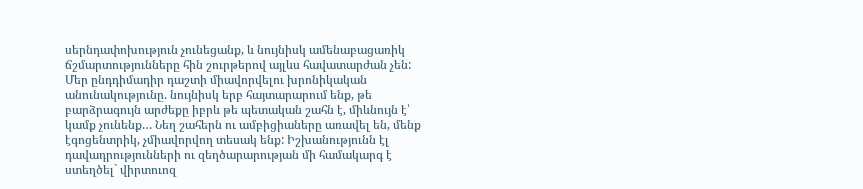սերնդափոխություն չունեցանք, և նույնիսկ ամենաբացառիկ ճշմարտությունները հին շուրթերով այլևս հավատարժան չեն: Մեր ընդդիմադիր դաշտի միավորվելու խրոնիկական անունակությունը. նույնիսկ երբ հայտարարում ենք, թե բարձրագույն արժեքը իբրև թե պետական շահն է, միևնույն է՝ կամք չունենք… Նեղ շահերն ու ամբիցիաները առավել են, մենք էգոցենտրիկ, չմիավորվող տեսակ ենք: Իշխանությունն էլ դավադրությունների ու զեղծարարության մի համակարգ է ստեղծել` վիրտուոզ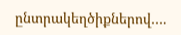ընտրակեղծիքներով….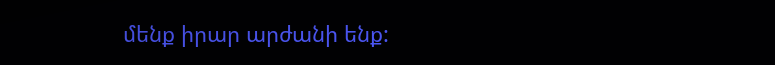մենք իրար արժանի ենք: